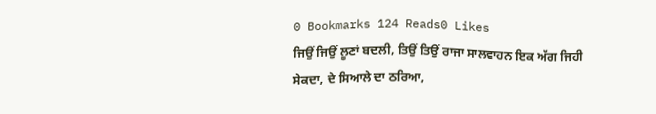0 Bookmarks 124 Reads0 Likes
ਜਿਉਂ ਜਿਉਂ ਲੂਣਾਂ ਬਦਲੀ, ਤਿਉਂ ਤਿਉਂ ਰਾਜਾ ਸਾਲਵਾਹਨ ਇਕ ਅੱਗ ਜਿਹੀ
ਸੇਕਦਾ, ਦੇ ਸਿਆਲੇ ਦਾ ਠਰਿਆ,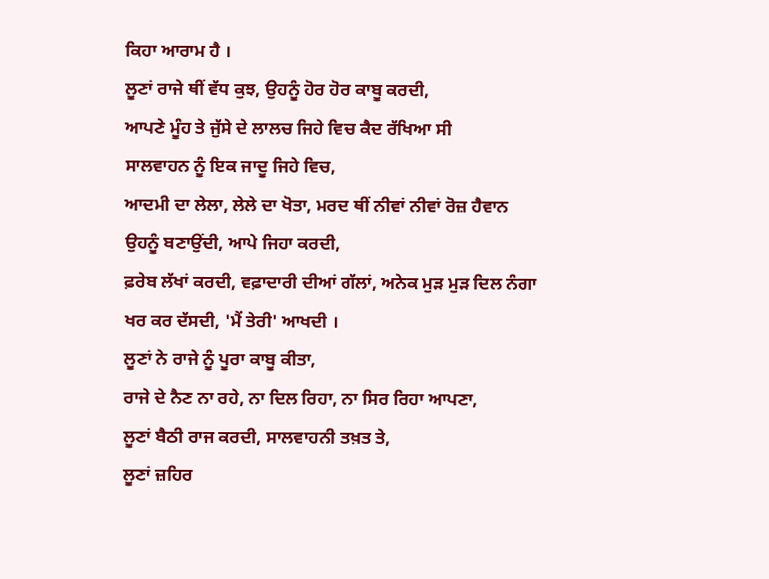ਕਿਹਾ ਆਰਾਮ ਹੈ ।
ਲੂਣਾਂ ਰਾਜੇ ਥੀਂ ਵੱਧ ਕੁਝ, ਉਹਨੂੰ ਹੋਰ ਹੋਰ ਕਾਬੂ ਕਰਦੀ,
ਆਪਣੇ ਮੂੰਹ ਤੇ ਜੁੱਸੇ ਦੇ ਲਾਲਚ ਜਿਹੇ ਵਿਚ ਕੈਦ ਰੱਖਿਆ ਸੀ
ਸਾਲਵਾਹਨ ਨੂੰ ਇਕ ਜਾਦੂ ਜਿਹੇ ਵਿਚ,
ਆਦਮੀ ਦਾ ਲੇਲਾ, ਲੇਲੇ ਦਾ ਖੋਤਾ, ਮਰਦ ਥੀਂ ਨੀਵਾਂ ਨੀਵਾਂ ਰੋਜ਼ ਹੈਵਾਨ
ਉਹਨੂੰ ਬਣਾਉਂਦੀ, ਆਪੇ ਜਿਹਾ ਕਰਦੀ,
ਫ਼ਰੇਬ ਲੱਖਾਂ ਕਰਦੀ, ਵਫ਼ਾਦਾਰੀ ਦੀਆਂ ਗੱਲਾਂ, ਅਨੇਕ ਮੁੜ ਮੁੜ ਦਿਲ ਨੰਗਾ
ਖਰ ਕਰ ਦੱਸਦੀ, 'ਮੈਂ ਤੇਰੀ' ਆਖਦੀ ।
ਲੂਣਾਂ ਨੇ ਰਾਜੇ ਨੂੰ ਪੂਰਾ ਕਾਬੂ ਕੀਤਾ,
ਰਾਜੇ ਦੇ ਨੈਣ ਨਾ ਰਹੇ, ਨਾ ਦਿਲ ਰਿਹਾ, ਨਾ ਸਿਰ ਰਿਹਾ ਆਪਣਾ,
ਲੂਣਾਂ ਬੈਠੀ ਰਾਜ ਕਰਦੀ, ਸਾਲਵਾਹਨੀ ਤਖ਼ਤ ਤੇ,
ਲੂਣਾਂ ਜ਼ਹਿਰ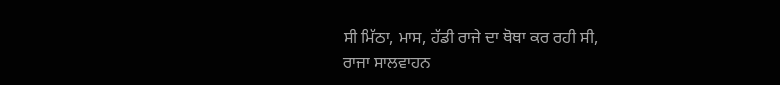ਸੀ ਮਿੱਠਾ, ਮਾਸ, ਹੱਡੀ ਰਾਜੇ ਦਾ ਥੋਥਾ ਕਰ ਰਹੀ ਸੀ,
ਰਾਜਾ ਸਾਲਵਾਹਨ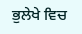ਭੁਲੇਖੇ ਵਿਚ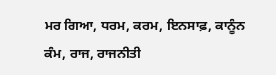ਮਰ ਗਿਆ, ਧਰਮ, ਕਰਮ, ਇਨਸਾਫ਼, ਕਾਨੂੰਨ
ਕੰਮ, ਰਾਜ, ਰਾਜਨੀਤੀ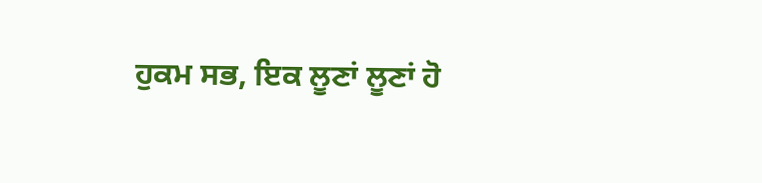ਹੁਕਮ ਸਭ, ਇਕ ਲੂਣਾਂ ਲੂਣਾਂ ਹੋ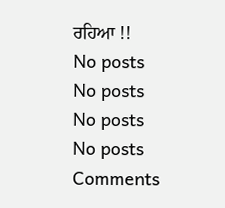ਰਹਿਆ !!
No posts
No posts
No posts
No posts
Comments